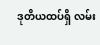ဒုတိယထပ်ရှိ လမ်း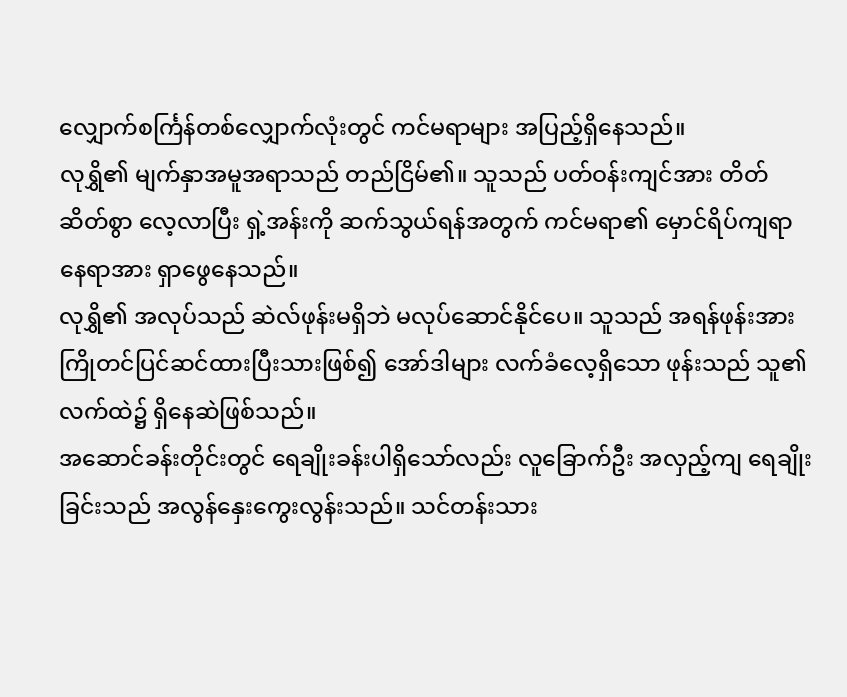လျှောက်စင်္ကြန်တစ်လျှောက်လုံးတွင် ကင်မရာများ အပြည့်ရှိနေသည်။
လုရွှိ၏ မျက်နှာအမူအရာသည် တည်ငြိမ်၏။ သူသည် ပတ်ဝန်းကျင်အား တိတ်ဆိတ်စွာ လေ့လာပြီး ရှဲ့အန်းကို ဆက်သွယ်ရန်အတွက် ကင်မရာ၏ မှောင်ရိပ်ကျရာ နေရာအား ရှာဖွေနေသည်။
လုရွှိ၏ အလုပ်သည် ဆဲလ်ဖုန်းမရှိဘဲ မလုပ်ဆောင်နိုင်ပေ။ သူသည် အရန်ဖုန်းအား ကြိုတင်ပြင်ဆင်ထားပြီးသားဖြစ်၍ အော်ဒါများ လက်ခံလေ့ရှိသော ဖုန်းသည် သူ၏ လက်ထဲ၌ ရှိနေဆဲဖြစ်သည်။
အဆောင်ခန်းတိုင်းတွင် ရေချိုးခန်းပါရှိသော်လည်း လူခြောက်ဦး အလှည့်ကျ ရေချိုးခြင်းသည် အလွန်နှေးကွေးလွန်းသည်။ သင်တန်းသား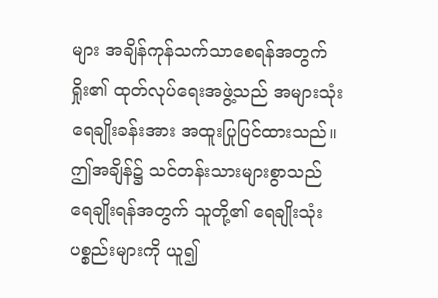များ အချိန်ကုန်သက်သာစေရန်အတွက် ရှိုး၏ ထုတ်လုပ်ရေးအဖွဲ့သည် အများသုံးရေချိုးခန်းအား အထူးပြုပြင်ထားသည်။
ဤအချိန်၌ သင်တန်းသားများစွာသည် ရေချိုးရန်အတွက် သူတို့၏ ရေချိုးသုံးပစ္စည်းများကို ယူ၍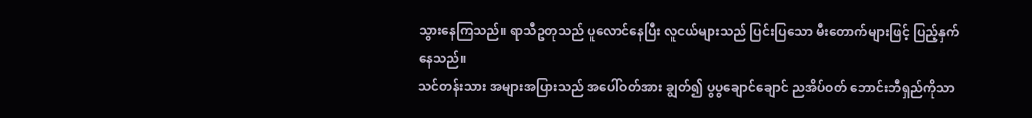သွားနေကြသည်။ ရာသီဥတုသည် ပူလောင်နေပြီး လူငယ်များသည် ပြင်းပြသော မီးတောက်များဖြင့် ပြည့်နှက်နေသည်။
သင်တန်းသား အများအပြားသည် အပေါ်ဝတ်အား ချွတ်၍ ပွပွချောင်ချောင် ညအိပ်ဝတ် ဘောင်းဘီရှည်ကိုသာ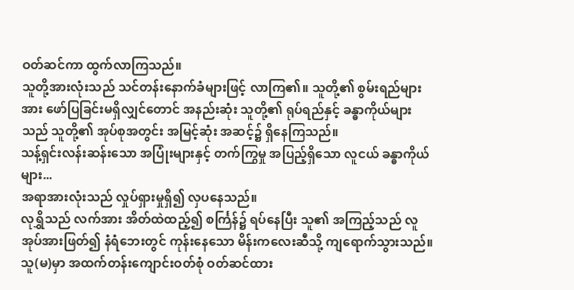ဝတ်ဆင်ကာ ထွက်လာကြသည်။
သူတို့အားလုံးသည် သင်တန်းနောက်ခံများဖြင့် လာကြ၏။ သူတို့၏ စွမ်းရည်များအား ဖော်ပြခြင်းမရှိလျှင်တောင် အနည်းဆုံး သူတို့၏ ရုပ်ရည်နှင့် ခန္ဓာကိုယ်များသည် သူတို့၏ အုပ်စုအတွင်း အမြင့်ဆုံး အဆင့်၌ ရှိနေကြသည်။
သန့်ရှင်းလန်းဆန်းသော အပြုံးများနှင့် တက်ကြွမှု အပြည့်ရှိသော လူငယ် ခန္ဓာကိုယ်များ...
အရာအားလုံးသည် လှုပ်ရှားမှုရှိ၍ လှပနေသည်။
လုရွှိသည် လက်အား အိတ်ထဲထည့်၍ စင်္ကြန်၌ ရပ်နေပြီး သူ၏ အကြည့်သည် လူအုပ်အားဖြတ်၍ နံရံဘေးတွင် ကုန်းနေသော မိန်းကလေးဆီသို့ ကျရောက်သွားသည်။
သူ(မ)မှာ အထက်တန်းကျောင်းဝတ်စုံ ဝတ်ဆင်ထား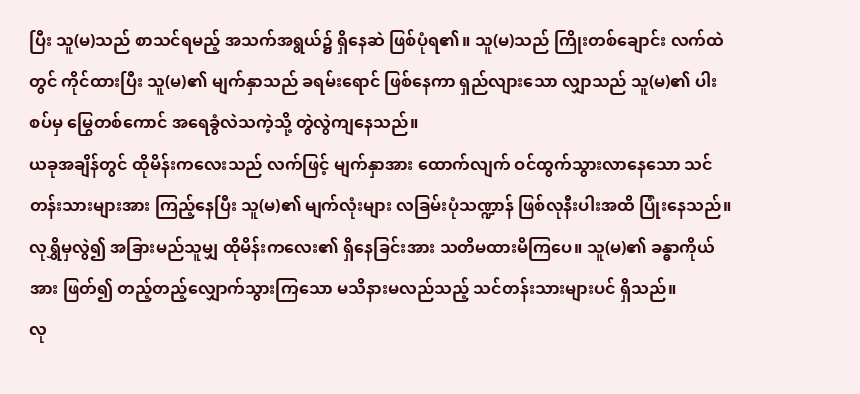ပြီး သူ(မ)သည် စာသင်ရမည့် အသက်အရွယ်၌ ရှိနေဆဲ ဖြစ်ပုံရ၏။ သူ(မ)သည် ကြိုးတစ်ချောင်း လက်ထဲတွင် ကိုင်ထားပြီး သူ(မ)၏ မျက်နှာသည် ခရမ်းရောင် ဖြစ်နေကာ ရှည်လျားသော လျှာသည် သူ(မ)၏ ပါးစပ်မှ မြွေတစ်ကောင် အရေခွံလဲသကဲ့သို့ တွဲလွဲကျနေသည်။
ယခုအချိန်တွင် ထိုမိန်းကလေးသည် လက်ဖြင့် မျက်နှာအား ထောက်လျက် ဝင်ထွက်သွားလာနေသော သင်တန်းသားများအား ကြည့်နေပြီး သူ(မ)၏ မျက်လုံးများ လခြမ်းပုံသဏ္ဍာန် ဖြစ်လုနီးပါးအထိ ပြုံးနေသည်။
လုရွှိမှလွဲ၍ အခြားမည်သူမျှ ထိုမိန်းကလေး၏ ရှိနေခြင်းအား သတိမထားမိကြပေ။ သူ(မ)၏ ခန္ဓာကိုယ်အား ဖြတ်၍ တည့်တည့်လျှောက်သွားကြသော မသိနားမလည်သည့် သင်တန်းသားများပင် ရှိသည်။
လု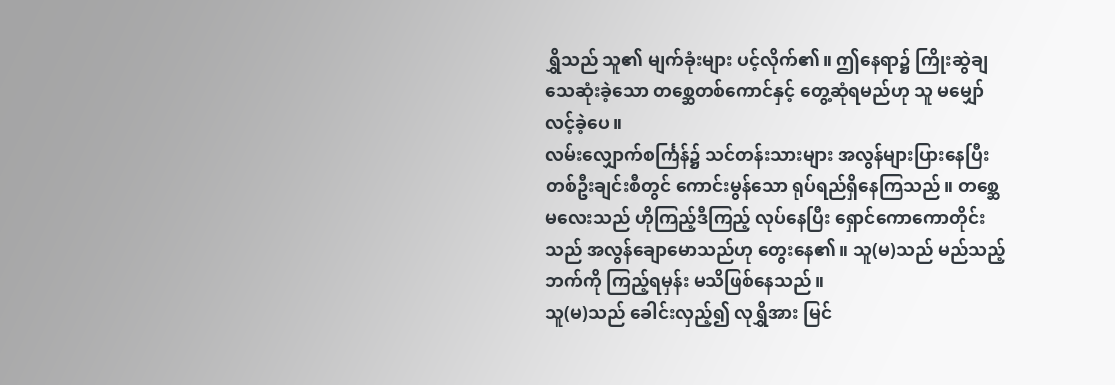ရွှိသည် သူ၏ မျက်ခုံးများ ပင့်လိုက်၏။ ဤနေရာ၌ ကြိုးဆွဲချ သေဆုံးခဲ့သော တစ္ဆေတစ်ကောင်နှင့် တွေ့ဆုံရမည်ဟု သူ မမျှော်လင့်ခဲ့ပေ။
လမ်းလျှောက်စင်္ကြန်၌ သင်တန်းသားများ အလွန်များပြားနေပြီး တစ်ဦးချင်းစီတွင် ကောင်းမွန်သော ရုပ်ရည်ရှိနေကြသည်။ တစ္ဆေမလေးသည် ဟိုကြည့်ဒီကြည့် လုပ်နေပြီး ရှောင်ကောကောတိုင်းသည် အလွန်ချောမောသည်ဟု တွေးနေ၏။ သူ(မ)သည် မည်သည့်ဘက်ကို ကြည့်ရမှန်း မသိဖြစ်နေသည်။
သူ(မ)သည် ခေါင်းလှည့်၍ လုရွှိအား မြင်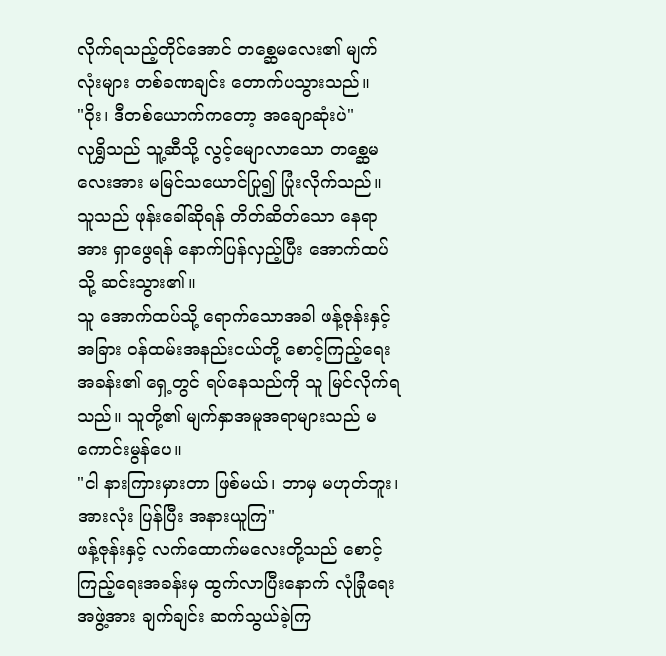လိုက်ရသည့်တိုင်အောင် တစ္ဆေမလေး၏ မျက်လုံးများ တစ်ခဏချင်း တောက်ပသွားသည်။
"ဝိုး၊ ဒီတစ်ယောက်ကတော့ အချောဆုံးပဲ"
လုရွှိသည် သူ့ဆီသို့ လွင့်မျောလာသော တစ္ဆေမလေးအား မမြင်သယောင်ပြု၍ ပြုံးလိုက်သည်။ သူသည် ဖုန်းခေါ်ဆိုရန် တိတ်ဆိတ်သော နေရာအား ရှာဖွေရန် နောက်ပြန်လှည့်ပြီး အောက်ထပ်သို့ ဆင်းသွား၏။
သူ အောက်ထပ်သို့ ရောက်သောအခါ ဖန့်ဇုန်းနှင့် အခြား ဝန်ထမ်းအနည်းငယ်တို့ စောင့်ကြည့်ရေးအခန်း၏ ရှေ့တွင် ရပ်နေသည်ကို သူ မြင်လိုက်ရသည်။ သူတို့၏ မျက်နှာအမူအရာများသည် မကောင်းမွန်ပေ။
"ငါ နားကြားမှားတာ ဖြစ်မယ်၊ ဘာမှ မဟုတ်ဘူး၊ အားလုံး ပြန်ပြီး အနားယူကြ"
ဖန့်ဇုန်းနှင့် လက်ထောက်မလေးတို့သည် စောင့်ကြည့်ရေးအခန်းမှ ထွက်လာပြီးနောက် လုံခြုံရေးအဖွဲ့အား ချက်ချင်း ဆက်သွယ်ခဲ့ကြ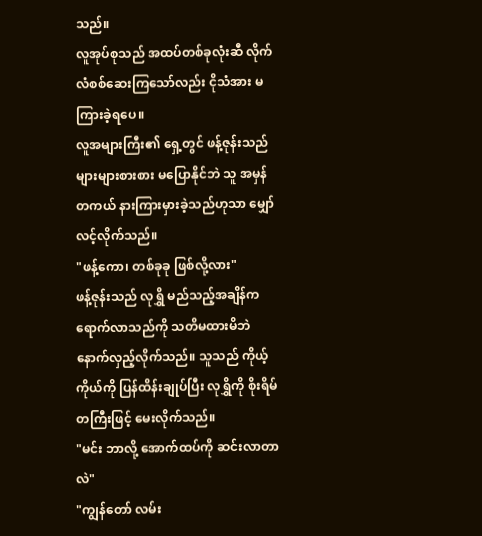သည်။
လူအုပ်စုသည် အထပ်တစ်ခုလုံးဆီ လိုက်လံစစ်ဆေးကြသော်လည်း ငိုသံအား မကြားခဲ့ရပေ။
လူအများကြီး၏ ရှေ့တွင် ဖန့်ဇုန်းသည် များများစားစား မပြောနိုင်ဘဲ သူ အမှန်တကယ် နားကြားမှားခဲ့သည်ဟုသာ မျှော်လင့်လိုက်သည်။
"ဖန့်ကော၊ တစ်ခုခု ဖြစ်လို့လား"
ဖန့်ဇုန်းသည် လုရွှိ မည်သည့်အချိန်က ရောက်လာသည်ကို သတိမထားမိဘဲ နောက်လှည့်လိုက်သည်။ သူသည် ကိုယ့်ကိုယ်ကို ပြန်ထိန်းချုပ်ပြီး လုရွှိကို စိုးရိမ်တကြီးဖြင့် မေးလိုက်သည်။
"မင်း ဘာလို့ အောက်ထပ်ကို ဆင်းလာတာလဲ"
"ကျွန်တော် လမ်း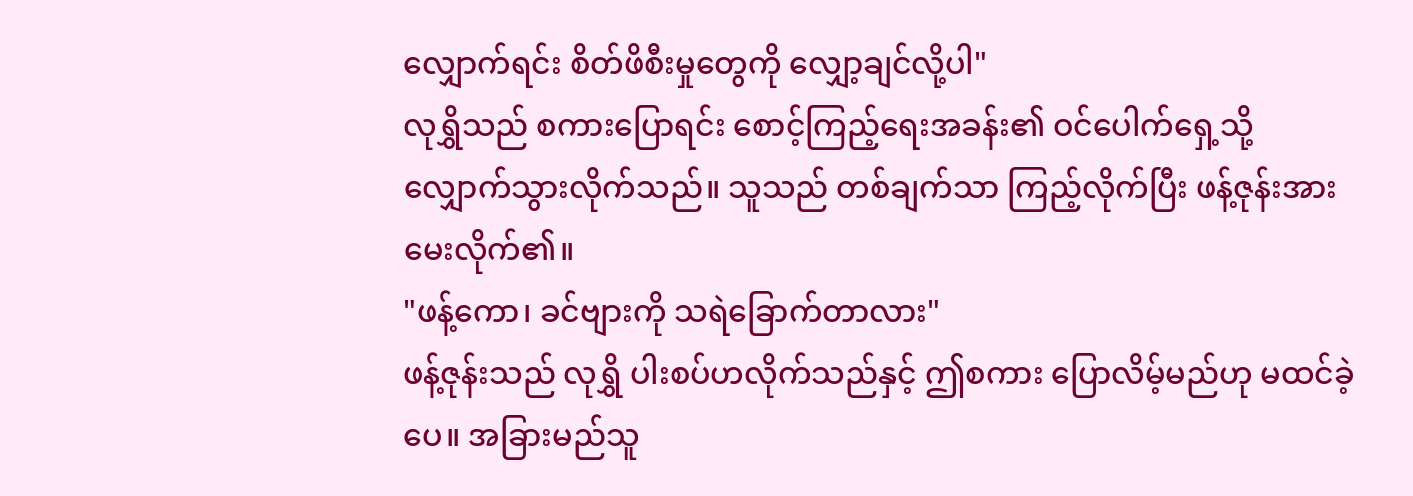လျှောက်ရင်း စိတ်ဖိစီးမှုတွေကို လျှော့ချင်လို့ပါ"
လုရွှိသည် စကားပြောရင်း စောင့်ကြည့်ရေးအခန်း၏ ဝင်ပေါက်ရှေ့သို့ လျှောက်သွားလိုက်သည်။ သူသည် တစ်ချက်သာ ကြည့်လိုက်ပြီး ဖန့်ဇုန်းအား မေးလိုက်၏။
"ဖန့်ကော၊ ခင်ဗျားကို သရဲခြောက်တာလား"
ဖန့်ဇုန်းသည် လုရွှိ ပါးစပ်ဟလိုက်သည်နှင့် ဤစကား ပြောလိမ့်မည်ဟု မထင်ခဲ့ပေ။ အခြားမည်သူ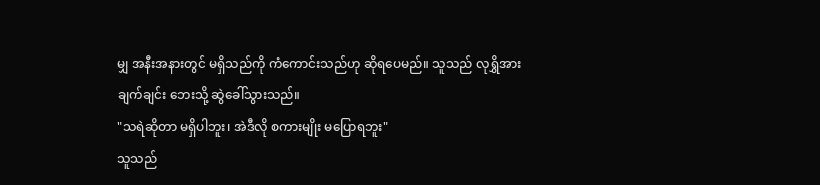မျှ အနီးအနားတွင် မရှိသည်ကို ကံကောင်းသည်ဟု ဆိုရပေမည်။ သူသည် လုရွှိအား ချက်ချင်း ဘေးသို့ ဆွဲခေါ်သွားသည်။
"သရဲဆိုတာ မရှိပါဘူး၊ အဲဒီလို စကားမျိုး မပြောရဘူး"
သူသည်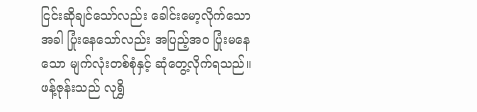ငြင်းဆိုချင်သော်လည်း ခေါင်းမော့လိုက်သောအခါ ပြုံးနေသော်လည်း အပြည့်အဝ ပြုံးမနေသော မျက်လုံးတစ်စုံနှင့် ဆုံတွေ့လိုက်ရသည်။
ဖန့်ဇုန်းသည် လုရွှိ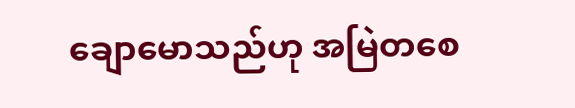ချောမောသည်ဟု အမြဲတစေ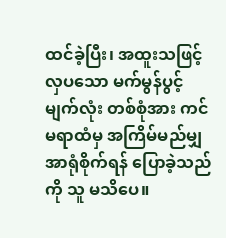ထင်ခဲ့ပြီး၊ အထူးသဖြင့် လှပသော မက်မွန်ပွင့်မျက်လုံး တစ်စုံအား ကင်မရာထံမှ အကြိမ်မည်မျှ အာရုံစိုက်ရန် ပြောခဲ့သည်ကို သူ မသိပေ။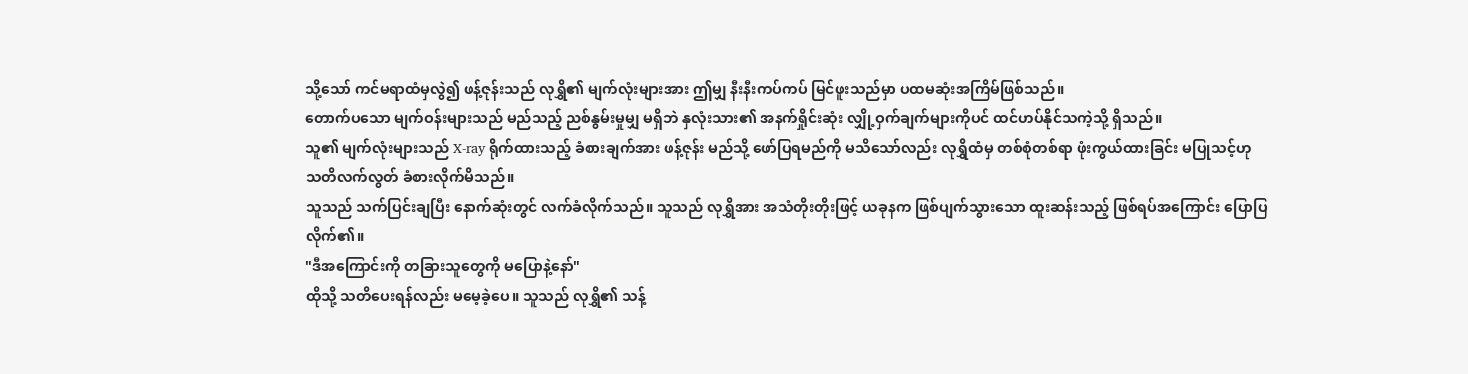သို့သော် ကင်မရာထံမှလွဲ၍ ဖန့်ဇုန်းသည် လုရွှိ၏ မျက်လုံးများအား ဤမျှ နီးနီးကပ်ကပ် မြင်ဖူးသည်မှာ ပထမဆုံးအကြိမ်ဖြစ်သည်။
တောက်ပသော မျက်ဝန်းများသည် မည်သည့် ညစ်နွမ်းမှုမျှ မရှိဘဲ နှလုံးသား၏ အနက်ရှိုင်းဆုံး လျှို့ဝှက်ချက်များကိုပင် ထင်ဟပ်နိုင်သကဲ့သို့ ရှိသည်။
သူ၏ မျက်လုံးများသည် X-ray ရိုက်ထားသည့် ခံစားချက်အား ဖန့်ဇုန်း မည်သို့ ဖော်ပြရမည်ကို မသိသော်လည်း လုရွှိထံမှ တစ်စုံတစ်ရာ ဖုံးကွယ်ထားခြင်း မပြုသင့်ဟု သတိလက်လွတ် ခံစားလိုက်မိသည်။
သူသည် သက်ပြင်းချပြီး နောက်ဆုံးတွင် လက်ခံလိုက်သည်။ သူသည် လုရွှိအား အသံတိုးတိုးဖြင့် ယခုနက ဖြစ်ပျက်သွားသော ထူးဆန်းသည့် ဖြစ်ရပ်အကြောင်း ပြောပြလိုက်၏။
"ဒီအကြောင်းကို တခြားသူတွေကို မပြောနဲ့နော်"
ထိုသို့ သတိပေးရန်လည်း မမေ့ခဲ့ပေ။ သူသည် လုရွှိ၏ သန့်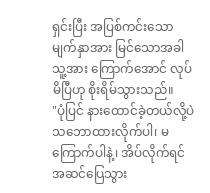ရှင်းပြီး အပြစ်ကင်းသော မျက်နှာအား မြင်သောအခါ သူ့အား ကြောက်အောင် လုပ်မိပြီဟု စိုးရိမ်သွားသည်။
"ပုံပြင် နားထောင်ခဲ့တယ်လို့ပဲ သဘောထားလိုက်ပါ၊ မကြောက်ပါနဲ့၊ အိပ်လိုက်ရင် အဆင်ပြေသွား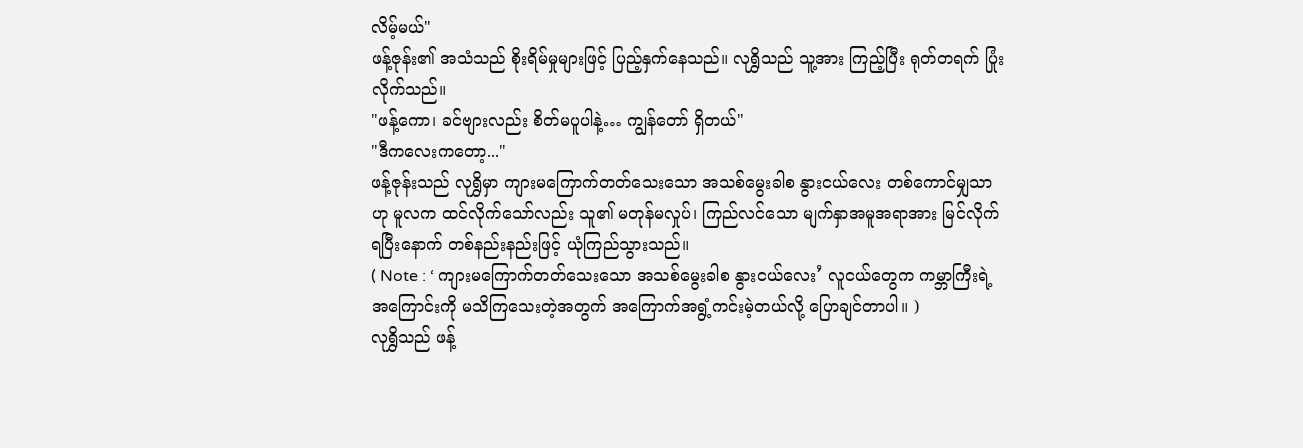လိမ့်မယ်"
ဖန့်ဇုန်း၏ အသံသည် စိုးရိမ်မှုများဖြင့် ပြည့်နှက်နေသည်။ လုရွှိသည် သူ့အား ကြည့်ပြီး ရုတ်တရက် ပြုံးလိုက်သည်။
"ဖန့်ကော၊ ခင်ဗျားလည်း စိတ်မပူပါနဲ့… ကျွန်တော် ရှိတယ်"
"ဒီကလေးကတော့..."
ဖန့်ဇုန်းသည် လုရွှိမှာ ကျားမကြောက်တတ်သေးသော အသစ်မွေးခါစ နွားငယ်လေး တစ်ကောင်မျှသာဟု မူလက ထင်လိုက်သော်လည်း သူ၏ မတုန်မလှုပ်၊ ကြည်လင်သော မျက်နှာအမူအရာအား မြင်လိုက်ရပြီးနောက် တစ်နည်းနည်းဖြင့် ယုံကြည်သွားသည်။
( Note : ‘ ကျားမကြောက်တတ်သေးသော အသစ်မွေးခါစ နွားငယ်လေး’ လူငယ်တွေက ကမ္ဘာကြီးရဲ့အကြောင်းကို မသိကြသေးတဲ့အတွက် အကြောက်အရွံ့ကင်းမဲ့တယ်လို့ ပြောချင်တာပါ။ )
လုရွှိသည် ဖန့်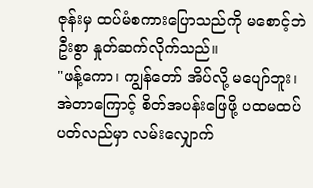ဇုန်းမှ ထပ်မံစကားပြောသည်ကို မစောင့်ဘဲ ဦးစွာ နှုတ်ဆက်လိုက်သည်။
"ဖန့်ကော၊ ကျွန်တော် အိပ်လို့ မပျော်ဘူး၊ အဲတာကြောင့် စိတ်အပန်းဖြေဖို့ ပထမထပ်ပတ်လည်မှာ လမ်းလျှောက်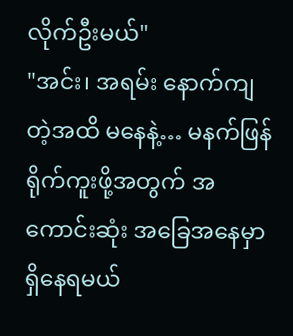လိုက်ဦးမယ်"
"အင်း၊ အရမ်း နောက်ကျတဲ့အထိ မနေနဲ့… မနက်ဖြန် ရိုက်ကူးဖို့အတွက် အကောင်းဆုံး အခြေအနေမှာ ရှိနေရမယ်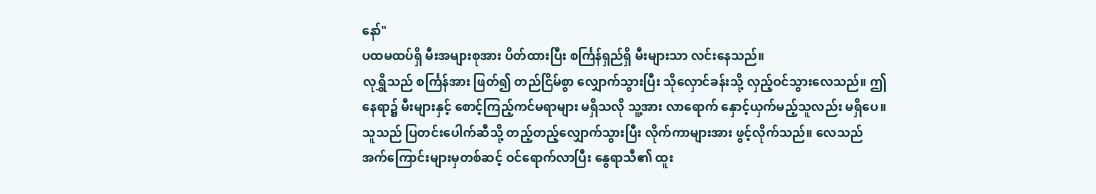နော်"
ပထမထပ်ရှိ မီးအများစုအား ပိတ်ထားပြီး စင်္ကြန်ရှည်ရှိ မီးများသာ လင်းနေသည်။
လုရွှိသည် စင်္ကြန်အား ဖြတ်၍ တည်ငြိမ်စွာ လျှောက်သွားပြီး သိုလှောင်ခန်းသို့ လှည့်ဝင်သွားလေသည်။ ဤနေရာ၌ မီးများနှင့် စောင့်ကြည့်ကင်မရာများ မရှိသလို သူ့အား လာရောက် နှောင့်ယှက်မည့်သူလည်း မရှိပေ။
သူသည် ပြတင်းပေါက်ဆီသို့ တည့်တည့်လျှောက်သွားပြီး လိုက်ကာများအား ဖွင့်လိုက်သည်။ လေသည် အက်ကြောင်းများမှတစ်ဆင့် ဝင်ရောက်လာပြီး နွေရာသီ၏ ထူး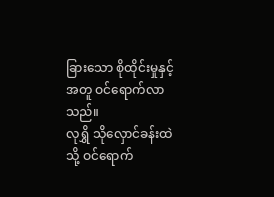ခြားသော စိုထိုင်းမှုနှင့်အတူ ဝင်ရောက်လာသည်။
လုရွှိ သိုလှောင်ခန်းထဲသို့ ဝင်ရောက်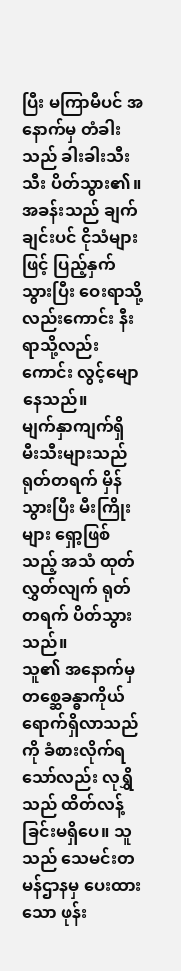ပြီး မကြာမီပင် အနောက်မှ တံခါးသည် ခါးခါးသီးသီး ပိတ်သွား၏။ အခန်းသည် ချက်ချင်းပင် ငိုသံများဖြင့် ပြည့်နှက်သွားပြီး ဝေးရာသို့လည်းကောင်း နီးရာသို့လည်းကောင်း လွင့်မျောနေသည်။
မျက်နှာကျက်ရှိ မီးသီးများသည် ရုတ်တရက် မှိန်သွားပြီး မီးကြိုးများ ရှော့ဖြစ်သည့် အသံ ထုတ်လွှတ်လျက် ရုတ်တရက် ပိတ်သွားသည်။
သူ၏ အနောက်မှ တစ္ဆေခန္ဓာကိုယ် ရောက်ရှိလာသည်ကို ခံစားလိုက်ရသော်လည်း လုရွှိသည် ထိတ်လန့်ခြင်းမရှိပေ။ သူသည် သေမင်းတမန်ဌာနမှ ပေးထားသော ဖုန်း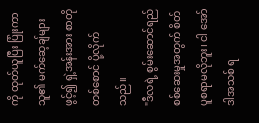ကို ထုတ်ယူပြီး ပြုံးကာ သူ၏ မက်ဆေ့ချ်များ ဖွင့်၍ ရှဲ့အန်းအား စာတိုတစ်စောင် ပို့လိုက်သည်။
"ဒီလရဲ့ စွမ်းဆောင်ရည် စစ်ဆေးမှုအတွက် စိတ်ပူစရာမလိုဘူး၊ ငါ အော်ဒါအသစ် ရ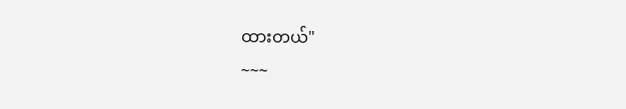ထားတယ်"
~~~